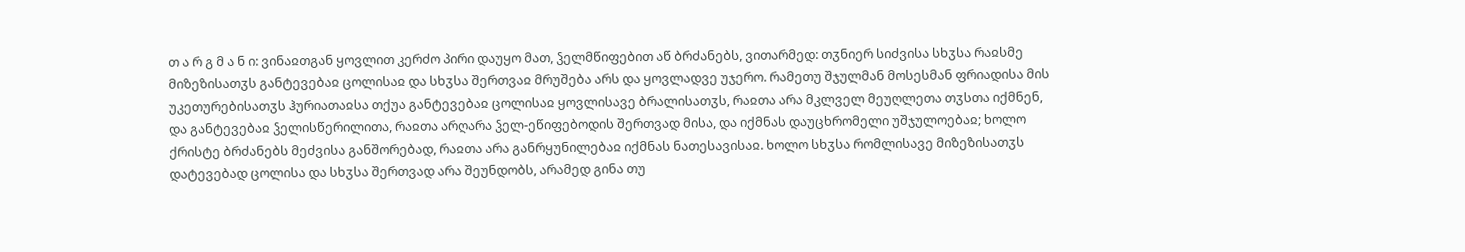თ ა რ გ მ ა ნ ი: ვინაჲთგან ყოვლით კერძო პირი დაუყო მათ, ჴელმწიფებით აწ ბრძანებს, ვითარმედ: თჳნიერ სიძვისა სხჳსა რაჲსმე მიზეზისათჳს განტევებაჲ ცოლისაჲ და სხჳსა შერთვაჲ მრუშება არს და ყოვლადვე უჯერო. რამეთუ შჯულმან მოსესმან ფრიადისა მის უკეთურებისათჳს ჰურიათაჲსა თქუა განტევებაჲ ცოლისაჲ ყოვლისავე ბრალისათჳს, რაჲთა არა მკლველ მეუღლეთა თჳსთა იქმნენ, და განტევებაჲ ჴელისწერილითა, რაჲთა არღარა ჴელ-ეწიფებოდის შერთვად მისა, და იქმნას დაუცხრომელი უშჯულოებაჲ; ხოლო ქრისტე ბრძანებს მეძვისა განშორებად, რაჲთა არა განრყუნილებაჲ იქმნას ნათესავისაჲ. ხოლო სხჳსა რომლისავე მიზეზისათჳს დატევებად ცოლისა და სხჳსა შერთვად არა შეუნდობს, არამედ გინა თუ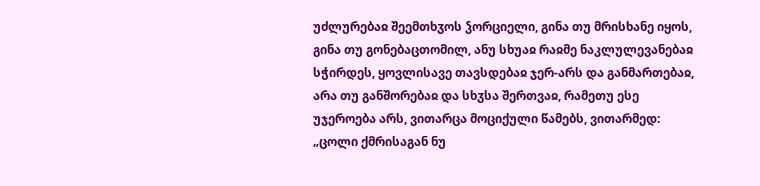უძლურებაჲ შეემთხჳოს ჴორციელი, გინა თუ მრისხანე იყოს, გინა თუ გონებაცთომილ, ანუ სხუაჲ რაჲმე ნაკლულევანებაჲ სჭირდეს, ყოვლისავე თავსდებაჲ ჯერ-არს და განმართებაჲ, არა თუ განშორებაჲ და სხჳსა შერთვაჲ, რამეთუ ესე უჯეროება არს, ვითარცა მოციქული წამებს, ვითარმედ: „ცოლი ქმრისაგან ნუ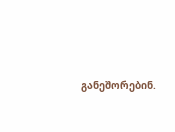განეშორებინ.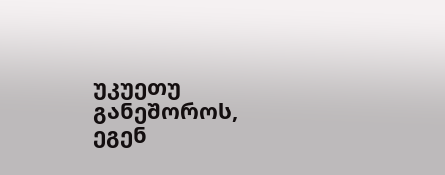უკუეთუ განეშოროს, ეგენ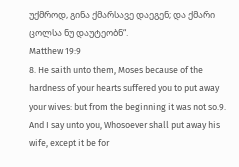უქმროდ, გინა ქმარსავე დაეგენ; და ქმარი ცოლსა ნუ დაუტეობნ“.
Matthew 19:9
8. He saith unto them, Moses because of the hardness of your hearts suffered you to put away your wives: but from the beginning it was not so.9. And I say unto you, Whosoever shall put away his wife, except it be for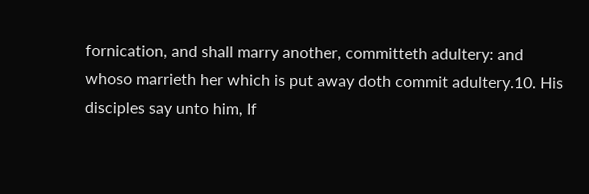fornication, and shall marry another, committeth adultery: and whoso marrieth her which is put away doth commit adultery.10. His disciples say unto him, If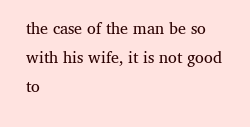the case of the man be so with his wife, it is not good to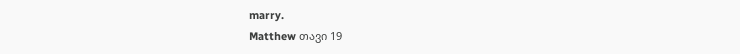marry.
Matthew თავი 19